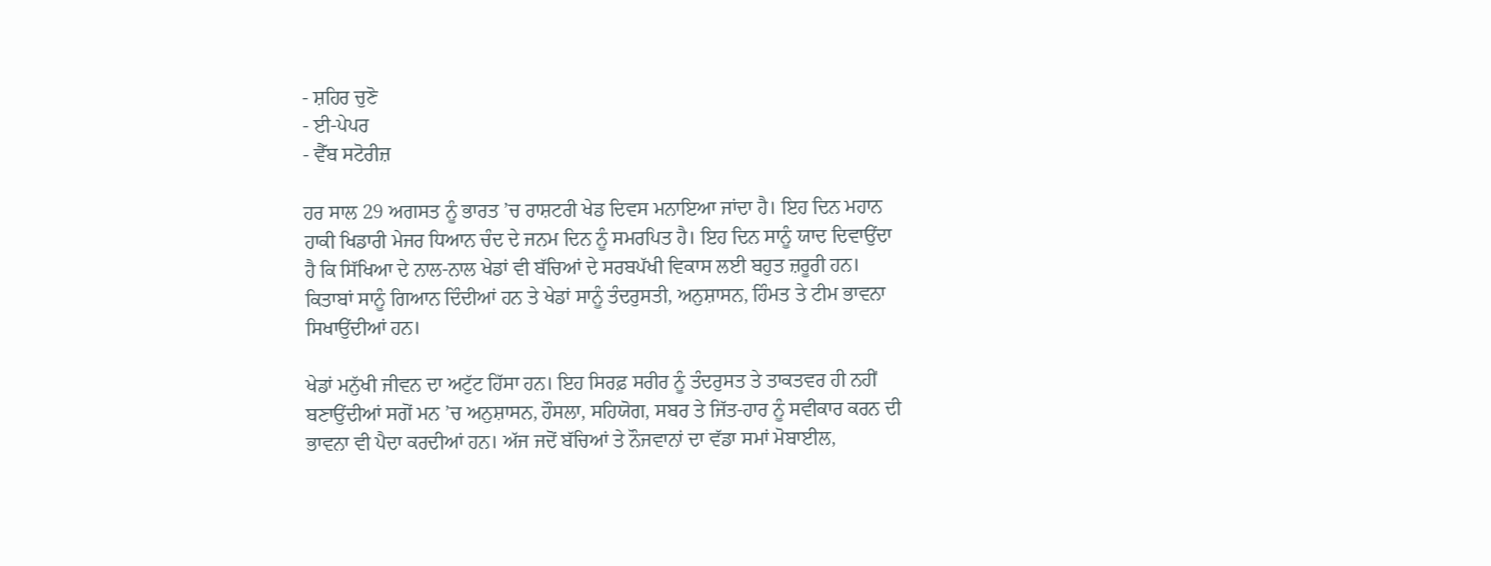- ਸ਼ਹਿਰ ਚੁਣੋ
- ਈ-ਪੇਪਰ
- ਵੈੱਬ ਸਟੋਰੀਜ਼

ਹਰ ਸਾਲ 29 ਅਗਸਤ ਨੂੰ ਭਾਰਤ ’ਚ ਰਾਸ਼ਟਰੀ ਖੇਡ ਦਿਵਸ ਮਨਾਇਆ ਜਾਂਦਾ ਹੈ। ਇਹ ਦਿਨ ਮਹਾਨ ਹਾਕੀ ਖਿਡਾਰੀ ਮੇਜਰ ਧਿਆਨ ਚੰਦ ਦੇ ਜਨਮ ਦਿਨ ਨੂੰ ਸਮਰਪਿਤ ਹੈ। ਇਹ ਦਿਨ ਸਾਨੂੰ ਯਾਦ ਦਿਵਾਉਂਦਾ ਹੈ ਕਿ ਸਿੱਖਿਆ ਦੇ ਨਾਲ-ਨਾਲ ਖੇਡਾਂ ਵੀ ਬੱਚਿਆਂ ਦੇ ਸਰਬਪੱਖੀ ਵਿਕਾਸ ਲਈ ਬਹੁਤ ਜ਼ਰੂਰੀ ਹਨ। ਕਿਤਾਬਾਂ ਸਾਨੂੰ ਗਿਆਨ ਦਿੰਦੀਆਂ ਹਨ ਤੇ ਖੇਡਾਂ ਸਾਨੂੰ ਤੰਦਰੁਸਤੀ, ਅਨੁਸ਼ਾਸਨ, ਹਿੰਮਤ ਤੇ ਟੀਮ ਭਾਵਨਾ ਸਿਖਾਉਂਦੀਆਂ ਹਨ।

ਖੇਡਾਂ ਮਨੁੱਖੀ ਜੀਵਨ ਦਾ ਅਟੁੱਟ ਹਿੱਸਾ ਹਨ। ਇਹ ਸਿਰਫ਼ ਸਰੀਰ ਨੂੰ ਤੰਦਰੁਸਤ ਤੇ ਤਾਕਤਵਰ ਹੀ ਨਹੀਂ ਬਣਾਉਂਦੀਆਂ ਸਗੋਂ ਮਨ ’ਚ ਅਨੁਸ਼ਾਸਨ, ਹੌਸਲਾ, ਸਹਿਯੋਗ, ਸਬਰ ਤੇ ਜਿੱਤ-ਹਾਰ ਨੂੰ ਸਵੀਕਾਰ ਕਰਨ ਦੀ ਭਾਵਨਾ ਵੀ ਪੈਦਾ ਕਰਦੀਆਂ ਹਨ। ਅੱਜ ਜਦੋਂ ਬੱਚਿਆਂ ਤੇ ਨੌਜਵਾਨਾਂ ਦਾ ਵੱਡਾ ਸਮਾਂ ਮੋਬਾਈਲ,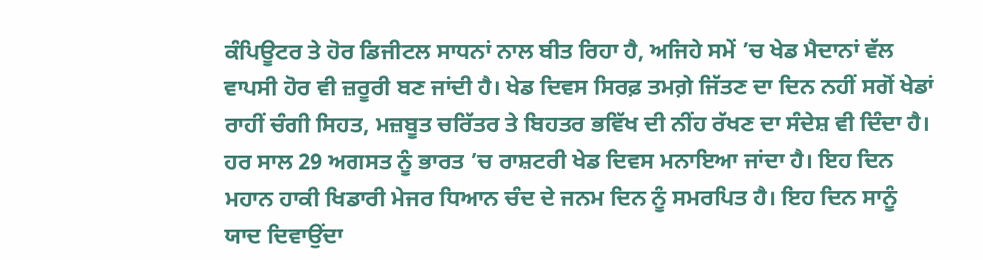ਕੰਪਿਊਟਰ ਤੇ ਹੋਰ ਡਿਜੀਟਲ ਸਾਧਨਾਂ ਨਾਲ ਬੀਤ ਰਿਹਾ ਹੈ, ਅਜਿਹੇ ਸਮੇਂ ’ਚ ਖੇਡ ਮੈਦਾਨਾਂ ਵੱਲ ਵਾਪਸੀ ਹੋਰ ਵੀ ਜ਼ਰੂਰੀ ਬਣ ਜਾਂਦੀ ਹੈ। ਖੇਡ ਦਿਵਸ ਸਿਰਫ਼ ਤਮਗ਼ੇ ਜਿੱਤਣ ਦਾ ਦਿਨ ਨਹੀਂ ਸਗੋਂ ਖੇਡਾਂ ਰਾਹੀਂ ਚੰਗੀ ਸਿਹਤ, ਮਜ਼ਬੂਤ ਚਰਿੱਤਰ ਤੇ ਬਿਹਤਰ ਭਵਿੱਖ ਦੀ ਨੀਂਹ ਰੱਖਣ ਦਾ ਸੰਦੇਸ਼ ਵੀ ਦਿੰਦਾ ਹੈ। ਹਰ ਸਾਲ 29 ਅਗਸਤ ਨੂੰ ਭਾਰਤ ’ਚ ਰਾਸ਼ਟਰੀ ਖੇਡ ਦਿਵਸ ਮਨਾਇਆ ਜਾਂਦਾ ਹੈ। ਇਹ ਦਿਨ ਮਹਾਨ ਹਾਕੀ ਖਿਡਾਰੀ ਮੇਜਰ ਧਿਆਨ ਚੰਦ ਦੇ ਜਨਮ ਦਿਨ ਨੂੰ ਸਮਰਪਿਤ ਹੈ। ਇਹ ਦਿਨ ਸਾਨੂੰ ਯਾਦ ਦਿਵਾਉਂਦਾ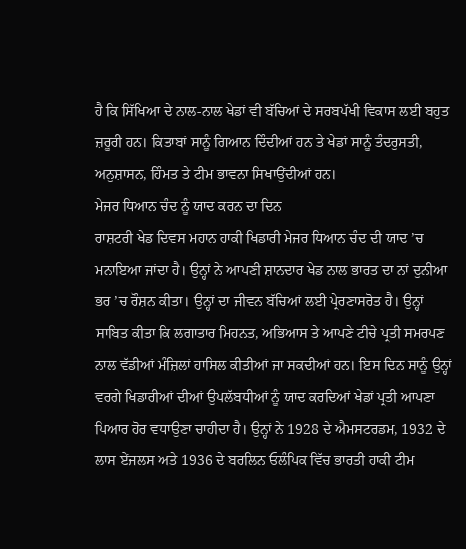ਹੈ ਕਿ ਸਿੱਖਿਆ ਦੇ ਨਾਲ-ਨਾਲ ਖੇਡਾਂ ਵੀ ਬੱਚਿਆਂ ਦੇ ਸਰਬਪੱਖੀ ਵਿਕਾਸ ਲਈ ਬਹੁਤ ਜ਼ਰੂਰੀ ਹਨ। ਕਿਤਾਬਾਂ ਸਾਨੂੰ ਗਿਆਨ ਦਿੰਦੀਆਂ ਹਨ ਤੇ ਖੇਡਾਂ ਸਾਨੂੰ ਤੰਦਰੁਸਤੀ, ਅਨੁਸ਼ਾਸਨ, ਹਿੰਮਤ ਤੇ ਟੀਮ ਭਾਵਨਾ ਸਿਖਾਉਂਦੀਆਂ ਹਨ।
ਮੇਜਰ ਧਿਆਨ ਚੰਦ ਨੂੰ ਯਾਦ ਕਰਨ ਦਾ ਦਿਨ
ਰਾਸ਼ਟਰੀ ਖੇਡ ਦਿਵਸ ਮਹਾਨ ਹਾਕੀ ਖਿਡਾਰੀ ਮੇਜਰ ਧਿਆਨ ਚੰਦ ਦੀ ਯਾਦ ’ਚ ਮਨਾਇਆ ਜਾਂਦਾ ਹੈ। ਉਨ੍ਹਾਂ ਨੇ ਆਪਣੀ ਸ਼ਾਨਦਾਰ ਖੇਡ ਨਾਲ ਭਾਰਤ ਦਾ ਨਾਂ ਦੁਨੀਆ ਭਰ ’ਚ ਰੌਸ਼ਨ ਕੀਤਾ। ਉਨ੍ਹਾਂ ਦਾ ਜੀਵਨ ਬੱਚਿਆਂ ਲਈ ਪ੍ਰੇਰਣਾਸਰੋਤ ਹੈ। ਉਨ੍ਹਾਂ ਸਾਬਿਤ ਕੀਤਾ ਕਿ ਲਗਾਤਾਰ ਮਿਹਨਤ, ਅਭਿਆਸ ਤੇ ਆਪਣੇ ਟੀਚੇ ਪ੍ਰਤੀ ਸਮਰਪਣ ਨਾਲ ਵੱਡੀਆਂ ਮੰਜ਼ਿਲਾਂ ਹਾਸਿਲ ਕੀਤੀਆਂ ਜਾ ਸਕਦੀਆਂ ਹਨ। ਇਸ ਦਿਨ ਸਾਨੂੰ ਉਨ੍ਹਾਂ ਵਰਗੇ ਖਿਡਾਰੀਆਂ ਦੀਆਂ ਉਪਲੱਬਧੀਆਂ ਨੂੰ ਯਾਦ ਕਰਦਿਆਂ ਖੇਡਾਂ ਪ੍ਰਤੀ ਆਪਣਾ ਪਿਆਰ ਹੋਰ ਵਧਾਉਣਾ ਚਾਹੀਦਾ ਹੈ। ਉਨ੍ਹਾਂ ਨੇ 1928 ਦੇ ਐਮਸਟਰਡਮ, 1932 ਦੇ ਲਾਸ ਏਂਜਲਸ ਅਤੇ 1936 ਦੇ ਬਰਲਿਨ ਓਲੰਪਿਕ ਵਿੱਚ ਭਾਰਤੀ ਹਾਕੀ ਟੀਮ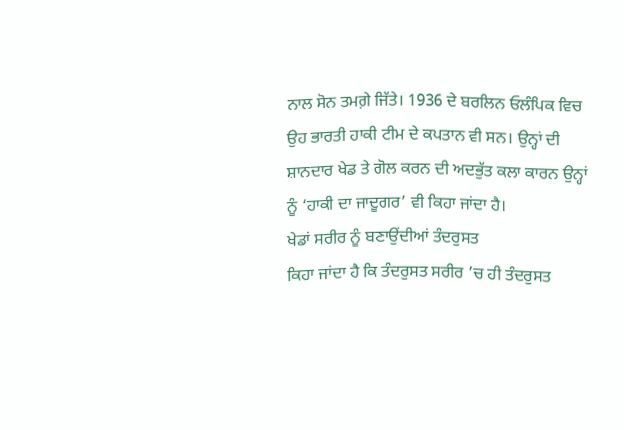ਨਾਲ ਸੋਨ ਤਮਗ਼ੇ ਜਿੱਤੇ। 1936 ਦੇ ਬਰਲਿਨ ਓਲੰਪਿਕ ਵਿਚ ਉਹ ਭਾਰਤੀ ਹਾਕੀ ਟੀਮ ਦੇ ਕਪਤਾਨ ਵੀ ਸਨ। ਉਨ੍ਹਾਂ ਦੀ ਸ਼ਾਨਦਾਰ ਖੇਡ ਤੇ ਗੋਲ ਕਰਨ ਦੀ ਅਦਭੁੱਤ ਕਲਾ ਕਾਰਨ ਉਨ੍ਹਾਂ ਨੂੰ ‘ਹਾਕੀ ਦਾ ਜਾਦੂਗਰ’ ਵੀ ਕਿਹਾ ਜਾਂਦਾ ਹੈ।
ਖੇਡਾਂ ਸਰੀਰ ਨੂੰ ਬਣਾਉਂਦੀਆਂ ਤੰਦਰੁਸਤ
ਕਿਹਾ ਜਾਂਦਾ ਹੈ ਕਿ ਤੰਦਰੁਸਤ ਸਰੀਰ ’ਚ ਹੀ ਤੰਦਰੁਸਤ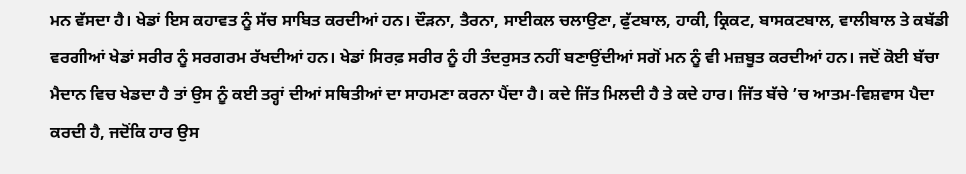ਮਨ ਵੱਸਦਾ ਹੈ। ਖੇਡਾਂ ਇਸ ਕਹਾਵਤ ਨੂੰ ਸੱਚ ਸਾਬਿਤ ਕਰਦੀਆਂ ਹਨ। ਦੌੜਨਾ, ਤੈਰਨਾ, ਸਾਈਕਲ ਚਲਾਉਣਾ, ਫੁੱਟਬਾਲ, ਹਾਕੀ, ਕ੍ਰਿਕਟ, ਬਾਸਕਟਬਾਲ, ਵਾਲੀਬਾਲ ਤੇ ਕਬੱਡੀ ਵਰਗੀਆਂ ਖੇਡਾਂ ਸਰੀਰ ਨੂੰ ਸਰਗਰਮ ਰੱਖਦੀਆਂ ਹਨ। ਖੇਡਾਂ ਸਿਰਫ਼ ਸਰੀਰ ਨੂੰ ਹੀ ਤੰਦਰੁਸਤ ਨਹੀਂ ਬਣਾਉਂਦੀਆਂ ਸਗੋਂ ਮਨ ਨੂੰ ਵੀ ਮਜ਼ਬੂਤ ਕਰਦੀਆਂ ਹਨ। ਜਦੋਂ ਕੋਈ ਬੱਚਾ ਮੈਦਾਨ ਵਿਚ ਖੇਡਦਾ ਹੈ ਤਾਂ ਉਸ ਨੂੰ ਕਈ ਤਰ੍ਹਾਂ ਦੀਆਂ ਸਥਿਤੀਆਂ ਦਾ ਸਾਹਮਣਾ ਕਰਨਾ ਪੈਂਦਾ ਹੈ। ਕਦੇ ਜਿੱਤ ਮਿਲਦੀ ਹੈ ਤੇ ਕਦੇ ਹਾਰ। ਜਿੱਤ ਬੱਚੇ ’ਚ ਆਤਮ-ਵਿਸ਼ਵਾਸ ਪੈਦਾ ਕਰਦੀ ਹੈ, ਜਦੋਂਕਿ ਹਾਰ ਉਸ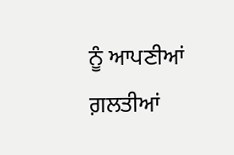ਨੂੰ ਆਪਣੀਆਂ ਗ਼ਲਤੀਆਂ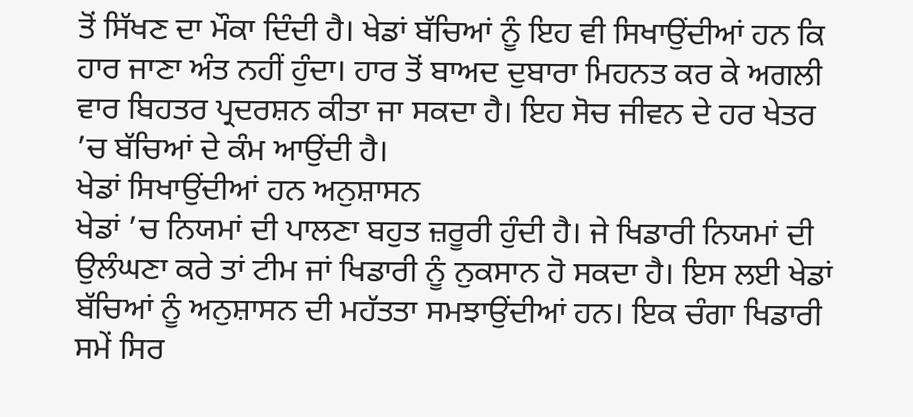ਤੋਂ ਸਿੱਖਣ ਦਾ ਮੌਕਾ ਦਿੰਦੀ ਹੈ। ਖੇਡਾਂ ਬੱਚਿਆਂ ਨੂੰ ਇਹ ਵੀ ਸਿਖਾਉਂਦੀਆਂ ਹਨ ਕਿ ਹਾਰ ਜਾਣਾ ਅੰਤ ਨਹੀਂ ਹੁੰਦਾ। ਹਾਰ ਤੋਂ ਬਾਅਦ ਦੁਬਾਰਾ ਮਿਹਨਤ ਕਰ ਕੇ ਅਗਲੀ ਵਾਰ ਬਿਹਤਰ ਪ੍ਰਦਰਸ਼ਨ ਕੀਤਾ ਜਾ ਸਕਦਾ ਹੈ। ਇਹ ਸੋਚ ਜੀਵਨ ਦੇ ਹਰ ਖੇਤਰ ’ਚ ਬੱਚਿਆਂ ਦੇ ਕੰਮ ਆਉਂਦੀ ਹੈ।
ਖੇਡਾਂ ਸਿਖਾਉਂਦੀਆਂ ਹਨ ਅਨੁਸ਼ਾਸਨ
ਖੇਡਾਂ ’ਚ ਨਿਯਮਾਂ ਦੀ ਪਾਲਣਾ ਬਹੁਤ ਜ਼ਰੂਰੀ ਹੁੰਦੀ ਹੈ। ਜੇ ਖਿਡਾਰੀ ਨਿਯਮਾਂ ਦੀ ਉਲੰਘਣਾ ਕਰੇ ਤਾਂ ਟੀਮ ਜਾਂ ਖਿਡਾਰੀ ਨੂੰ ਨੁਕਸਾਨ ਹੋ ਸਕਦਾ ਹੈ। ਇਸ ਲਈ ਖੇਡਾਂ ਬੱਚਿਆਂ ਨੂੰ ਅਨੁਸ਼ਾਸਨ ਦੀ ਮਹੱਤਤਾ ਸਮਝਾਉਂਦੀਆਂ ਹਨ। ਇਕ ਚੰਗਾ ਖਿਡਾਰੀ ਸਮੇਂ ਸਿਰ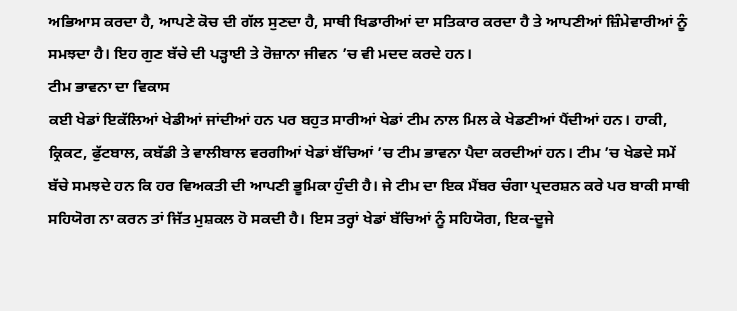ਅਭਿਆਸ ਕਰਦਾ ਹੈ, ਆਪਣੇ ਕੋਚ ਦੀ ਗੱਲ ਸੁਣਦਾ ਹੈ, ਸਾਥੀ ਖਿਡਾਰੀਆਂ ਦਾ ਸਤਿਕਾਰ ਕਰਦਾ ਹੈ ਤੇ ਆਪਣੀਆਂ ਜ਼ਿੰਮੇਵਾਰੀਆਂ ਨੂੰ ਸਮਝਦਾ ਹੈ। ਇਹ ਗੁਣ ਬੱਚੇ ਦੀ ਪੜ੍ਹਾਈ ਤੇ ਰੋਜ਼ਾਨਾ ਜੀਵਨ ’ਚ ਵੀ ਮਦਦ ਕਰਦੇ ਹਨ।
ਟੀਮ ਭਾਵਨਾ ਦਾ ਵਿਕਾਸ
ਕਈ ਖੇਡਾਂ ਇਕੱਲਿਆਂ ਖੇਡੀਆਂ ਜਾਂਦੀਆਂ ਹਨ ਪਰ ਬਹੁਤ ਸਾਰੀਆਂ ਖੇਡਾਂ ਟੀਮ ਨਾਲ ਮਿਲ ਕੇ ਖੇਡਣੀਆਂ ਪੈਂਦੀਆਂ ਹਨ। ਹਾਕੀ, ਕ੍ਰਿਕਟ, ਫੁੱਟਬਾਲ, ਕਬੱਡੀ ਤੇ ਵਾਲੀਬਾਲ ਵਰਗੀਆਂ ਖੇਡਾਂ ਬੱਚਿਆਂ ’ਚ ਟੀਮ ਭਾਵਨਾ ਪੈਦਾ ਕਰਦੀਆਂ ਹਨ। ਟੀਮ ’ਚ ਖੇਡਦੇ ਸਮੇਂ ਬੱਚੇ ਸਮਝਦੇ ਹਨ ਕਿ ਹਰ ਵਿਅਕਤੀ ਦੀ ਆਪਣੀ ਭੂਮਿਕਾ ਹੁੰਦੀ ਹੈ। ਜੇ ਟੀਮ ਦਾ ਇਕ ਮੈਂਬਰ ਚੰਗਾ ਪ੍ਰਦਰਸ਼ਨ ਕਰੇ ਪਰ ਬਾਕੀ ਸਾਥੀ ਸਹਿਯੋਗ ਨਾ ਕਰਨ ਤਾਂ ਜਿੱਤ ਮੁਸ਼ਕਲ ਹੋ ਸਕਦੀ ਹੈ। ਇਸ ਤਰ੍ਹਾਂ ਖੇਡਾਂ ਬੱਚਿਆਂ ਨੂੰ ਸਹਿਯੋਗ, ਇਕ-ਦੂਜੇ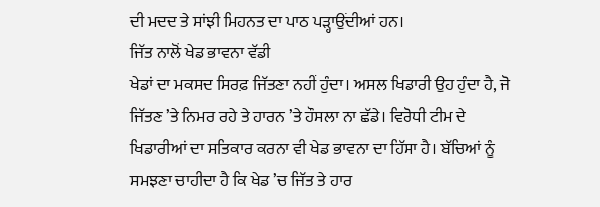ਦੀ ਮਦਦ ਤੇ ਸਾਂਝੀ ਮਿਹਨਤ ਦਾ ਪਾਠ ਪੜ੍ਹਾਉਂਦੀਆਂ ਹਨ।
ਜਿੱਤ ਨਾਲੋਂ ਖੇਡ ਭਾਵਨਾ ਵੱਡੀ
ਖੇਡਾਂ ਦਾ ਮਕਸਦ ਸਿਰਫ਼ ਜਿੱਤਣਾ ਨਹੀਂ ਹੁੰਦਾ। ਅਸਲ ਖਿਡਾਰੀ ਉਹ ਹੁੰਦਾ ਹੈ, ਜੋ ਜਿੱਤਣ ’ਤੇ ਨਿਮਰ ਰਹੇ ਤੇ ਹਾਰਨ ’ਤੇ ਹੌਸਲਾ ਨਾ ਛੱਡੇ। ਵਿਰੋਧੀ ਟੀਮ ਦੇ ਖਿਡਾਰੀਆਂ ਦਾ ਸਤਿਕਾਰ ਕਰਨਾ ਵੀ ਖੇਡ ਭਾਵਨਾ ਦਾ ਹਿੱਸਾ ਹੈ। ਬੱਚਿਆਂ ਨੂੰ ਸਮਝਣਾ ਚਾਹੀਦਾ ਹੈ ਕਿ ਖੇਡ ’ਚ ਜਿੱਤ ਤੇ ਹਾਰ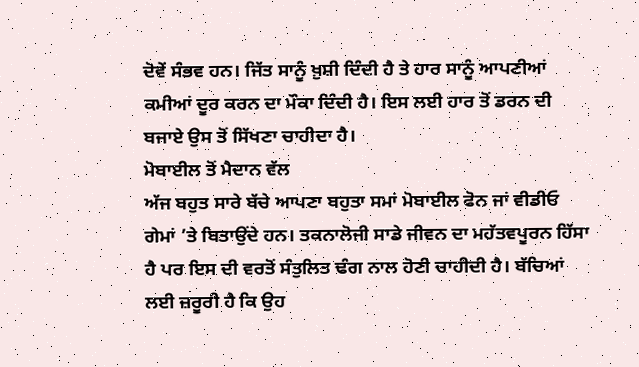ਦੋਵੇਂ ਸੰਭਵ ਹਨ। ਜਿੱਤ ਸਾਨੂੰ ਖ਼ੁਸ਼ੀ ਦਿੰਦੀ ਹੈ ਤੇ ਹਾਰ ਸਾਨੂੰ ਆਪਣੀਆਂ ਕਮੀਆਂ ਦੂਰ ਕਰਨ ਦਾ ਮੌਕਾ ਦਿੰਦੀ ਹੈ। ਇਸ ਲਈ ਹਾਰ ਤੋਂ ਡਰਨ ਦੀ ਬਜਾਏ ਉਸ ਤੋਂ ਸਿੱਖਣਾ ਚਾਹੀਦਾ ਹੈ।
ਮੋਬਾਈਲ ਤੋਂ ਮੈਦਾਨ ਵੱਲ
ਅੱਜ ਬਹੁਤ ਸਾਰੇ ਬੱਚੇ ਆਪਣਾ ਬਹੁਤਾ ਸਮਾਂ ਮੋਬਾਈਲ ਫੋਨ ਜਾਂ ਵੀਡੀਓ ਗੇਮਾਂ ’ਤੇ ਬਿਤਾਉਂਦੇ ਹਨ। ਤਕਨਾਲੋਜੀ ਸਾਡੇ ਜੀਵਨ ਦਾ ਮਹੱਤਵਪੂਰਨ ਹਿੱਸਾ ਹੈ ਪਰ ਇਸ ਦੀ ਵਰਤੋਂ ਸੰਤੁਲਿਤ ਢੰਗ ਨਾਲ ਹੋਣੀ ਚਾਹੀਦੀ ਹੈ। ਬੱਚਿਆਂ ਲਈ ਜ਼ਰੂਰੀ ਹੈ ਕਿ ਉਹ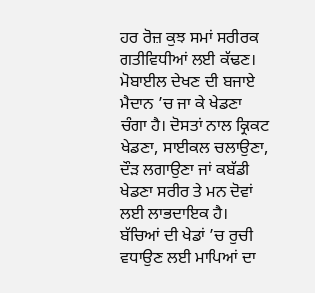ਹਰ ਰੋਜ਼ ਕੁਝ ਸਮਾਂ ਸਰੀਰਕ ਗਤੀਵਿਧੀਆਂ ਲਈ ਕੱਢਣ। ਮੋਬਾਈਲ ਦੇਖਣ ਦੀ ਬਜਾਏ ਮੈਦਾਨ ’ਚ ਜਾ ਕੇ ਖੇਡਣਾ ਚੰਗਾ ਹੈ। ਦੋਸਤਾਂ ਨਾਲ ਕ੍ਰਿਕਟ ਖੇਡਣਾ, ਸਾਈਕਲ ਚਲਾਉਣਾ, ਦੌੜ ਲਗਾਉਣਾ ਜਾਂ ਕਬੱਡੀ ਖੇਡਣਾ ਸਰੀਰ ਤੇ ਮਨ ਦੋਵਾਂ ਲਈ ਲਾਭਦਾਇਕ ਹੈ। ਬੱਚਿਆਂ ਦੀ ਖੇਡਾਂ ’ਚ ਰੁਚੀ ਵਧਾਉਣ ਲਈ ਮਾਪਿਆਂ ਦਾ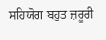ਸਹਿਯੋਗ ਬਹੁਤ ਜ਼ਰੂਰੀ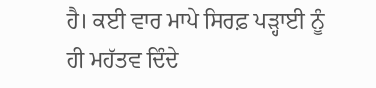ਹੈ। ਕਈ ਵਾਰ ਮਾਪੇ ਸਿਰਫ਼ ਪੜ੍ਹਾਈ ਨੂੰ ਹੀ ਮਹੱਤਵ ਦਿੰਦੇ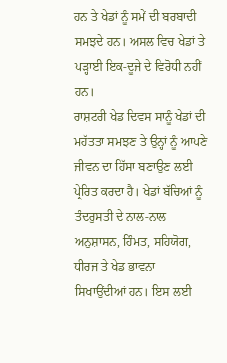ਹਨ ਤੇ ਖੇਡਾਂ ਨੂੰ ਸਮੇਂ ਦੀ ਬਰਬਾਦੀ ਸਮਝਦੇ ਹਨ। ਅਸਲ ਵਿਚ ਖੇਡਾਂ ਤੇ ਪੜ੍ਹਾਈ ਇਕ-ਦੂਜੇ ਦੇ ਵਿਰੋਧੀ ਨਹੀਂ ਹਨ।
ਰਾਸ਼ਟਰੀ ਖੇਡ ਦਿਵਸ ਸਾਨੂੰ ਖੇਡਾਂ ਦੀ ਮਹੱਤਤਾ ਸਮਝਣ ਤੇ ਉਨ੍ਹਾਂ ਨੂੰ ਆਪਣੇ ਜੀਵਨ ਦਾ ਹਿੱਸਾ ਬਣਾਉਣ ਲਈ ਪ੍ਰੇਰਿਤ ਕਰਦਾ ਹੈ। ਖੇਡਾਂ ਬੱਚਿਆਂ ਨੂੰ ਤੰਦਰੁਸਤੀ ਦੇ ਨਾਲ-ਨਾਲ ਅਨੁਸ਼ਾਸਨ, ਹਿੰਮਤ, ਸਹਿਯੋਗ, ਧੀਰਜ ਤੇ ਖੇਡ ਭਾਵਨਾ ਸਿਖਾਉਂਦੀਆਂ ਹਨ। ਇਸ ਲਈ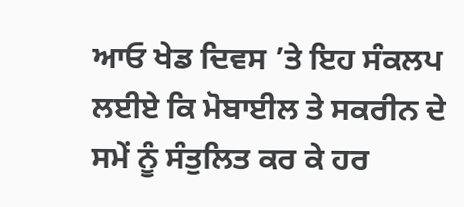ਆਓ ਖੇਡ ਦਿਵਸ ’ਤੇ ਇਹ ਸੰਕਲਪ ਲਈਏ ਕਿ ਮੋਬਾਈਲ ਤੇ ਸਕਰੀਨ ਦੇ ਸਮੇਂ ਨੂੰ ਸੰਤੁਲਿਤ ਕਰ ਕੇ ਹਰ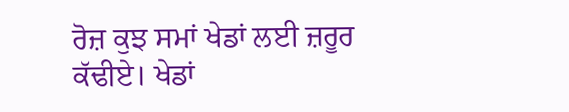ਰੋਜ਼ ਕੁਝ ਸਮਾਂ ਖੇਡਾਂ ਲਈ ਜ਼ਰੂਰ ਕੱਢੀਏ। ਖੇਡਾਂ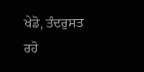ਖੇਡੋ, ਤੰਦਰੁਸਤ ਰਹੋ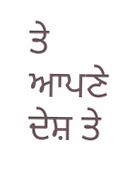ਤੇ ਆਪਣੇ ਦੇਸ਼ ਤੇ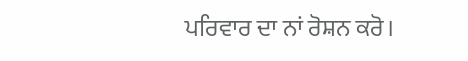ਪਰਿਵਾਰ ਦਾ ਨਾਂ ਰੋਸ਼ਨ ਕਰੋ।